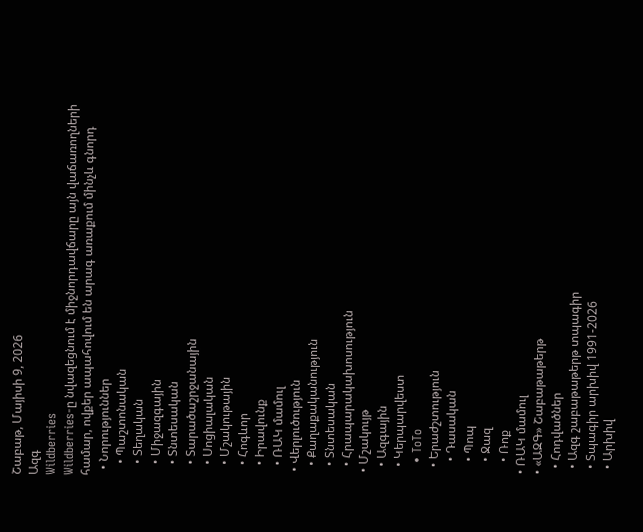Շաբաթ, Մայիսի 9, 2026
Ազգ
Wildberries
Wildberries-ը նվազեցնում է միջնորդավճարը այն վաճառողների համար, ովքեր ապահովում են արագ առաքում մինչև գնորդ
  • Նորություններ
    • Պաշտոնական
    • Տեղական
    • Միջազգային
    • Տնտեսական
    • Տարածաշրջանային
    • Սոցիալական
    • Մշակութային
    • Հոգևոր
    • Իրավունք
    • ՌԱԿ մամուլ
  • Վերլուծություն
    • Քաղաքականություն
    • Տնտեսական
    • Հրապարակախոսություն
  • Մշակույթ
    • Ազգային
    • Կերպարվեստ
    • ToTo
    • Երաժշտություն
      • Դասական
      • Պոպ
      • Ջազ
      • Ռոք
  • ՌԱԿ մամուլ
  • «ԱԶԳ» Շաբաթաթերթ
    • Հոդվածներ
    • Ազգ շաբաթաթերթ տպագիր
    • Տպագիր արխիվ 1991-2026
    • Արխիվ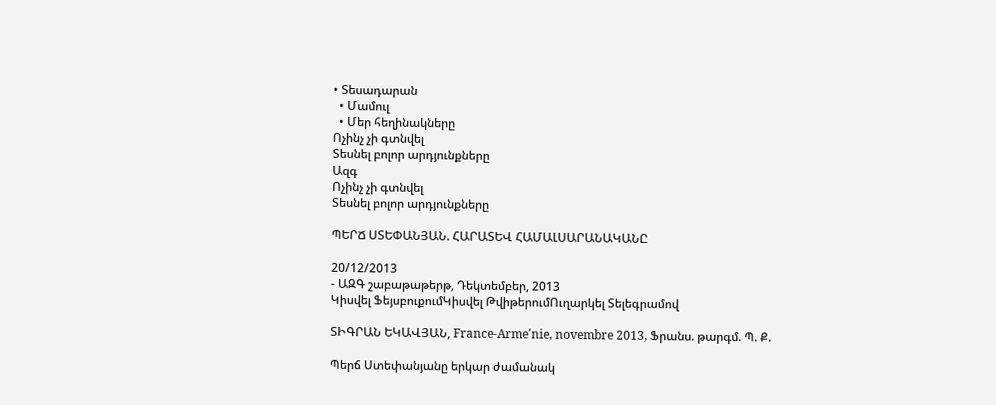• Տեսադարան
  • Մամուլ
  • Մեր հեղինակները
Ոչինչ չի գտնվել
Տեսնել բոլոր արդյունքները
Ազգ
Ոչինչ չի գտնվել
Տեսնել բոլոր արդյունքները

ՊԵՐՃ ՍՏԵՓԱՆՅԱՆ. ՀԱՐԱՏԵՎ ՀԱՄԱԼՍԱՐԱՆԱԿԱՆԸ

20/12/2013
- ԱԶԳ շաբաթաթերթ, Դեկտեմբեր, 2013
Կիսվել ՖեյսբուքումԿիսվել ԹվիթերումՈւղարկել Տելեգրամով

ՏԻԳՐԱՆ ԵԿԱՎՅԱՆ, France-Arme՛nie, novembre 2013, Ֆրանս. թարգմ. Պ. Ք.

Պերճ Ստեփանյանը երկար ժամանակ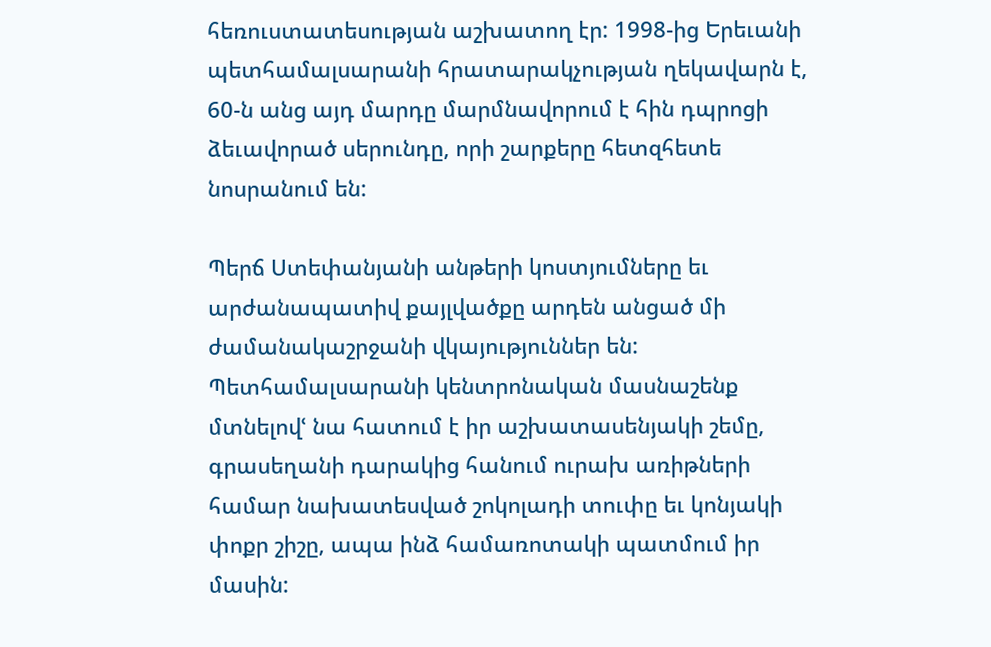հեռուստատեսության աշխատող էր: 1998-ից Երեւանի պետհամալսարանի հրատարակչության ղեկավարն է, 60-ն անց այդ մարդը մարմնավորում է հին դպրոցի ձեւավորած սերունդը, որի շարքերը հետզհետե նոսրանում են:

Պերճ Ստեփանյանի անթերի կոստյումները եւ արժանապատիվ քայլվածքը արդեն անցած մի ժամանակաշրջանի վկայություններ են: Պետհամալսարանի կենտրոնական մասնաշենք մտնելովՙ նա հատում է իր աշխատասենյակի շեմը, գրասեղանի դարակից հանում ուրախ առիթների համար նախատեսված շոկոլադի տուփը եւ կոնյակի փոքր շիշը, ապա ինձ համառոտակի պատմում իր մասին: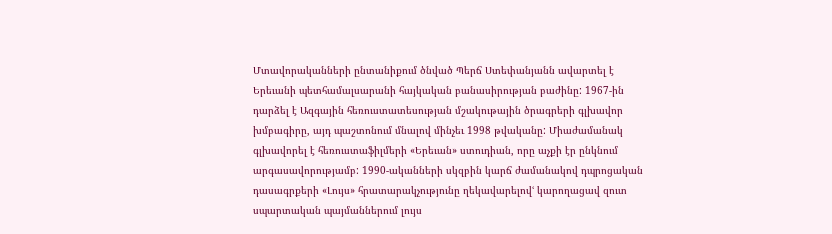Մտավորականների ընտանիքում ծնված Պերճ Ստեփանյանն ավարտել է Երեւանի պետհամալսարանի հայկական բանասիրության բաժինը: 1967-ին դարձել է Ազգային հեռուստատեսության մշակութային ծրագրերի գլխավոր խմբագիրը, այդ պաշտոնում մնալով մինչեւ 1998 թվականը: Միաժամանակ գլխավորել է հեռուստաֆիլմերի «Երեւան» ստուդիան, որը աչքի էր ընկնում արգասավորությամբ: 1990-ականների սկզբին կարճ ժամանակով դպրոցական դասագրքերի «Լույս» հրատարակչությունը ղեկավարելովՙ կարողացավ զուտ սպարտական պայմաններում լույս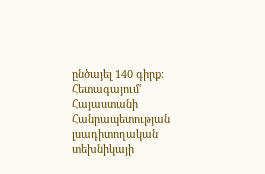ընծայել 140 գիրք: Հետագայումՙ Հայաստանի Հանրապետության լսադիտողական տեխնիկայի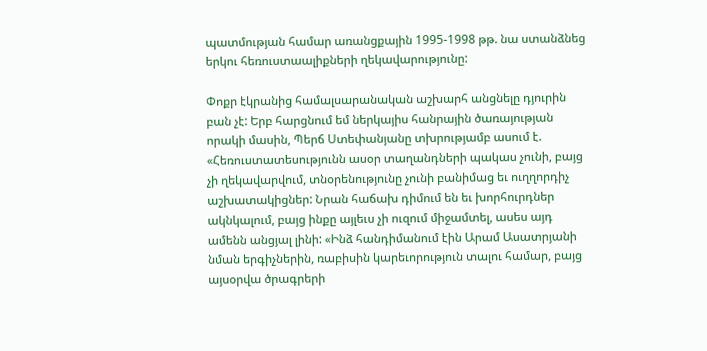պատմության համար առանցքային 1995-1998 թթ. նա ստանձնեց երկու հեռուստաալիքների ղեկավարությունը:

Փոքր էկրանից համալսարանական աշխարհ անցնելը դյուրին բան չէ: Երբ հարցնում եմ ներկայիս հանրային ծառայության որակի մասին, Պերճ Ստեփանյանը տխրությամբ ասում է. «Հեռուստատեսությունն ասօր տաղանդների պակաս չունի, բայց չի ղեկավարվում, տնօրենությունը չունի բանիմաց եւ ուղղորդիչ աշխատակիցներ: Նրան հաճախ դիմում են եւ խորհուրդներ ակնկալում, բայց ինքը այլեւս չի ուզում միջամտել, ասես այդ ամենն անցյալ լինի: «Ինձ հանդիմանում էին Արամ Ասատրյանի նման երգիչներին, ռաբիսին կարեւորություն տալու համար, բայց այսօրվա ծրագրերի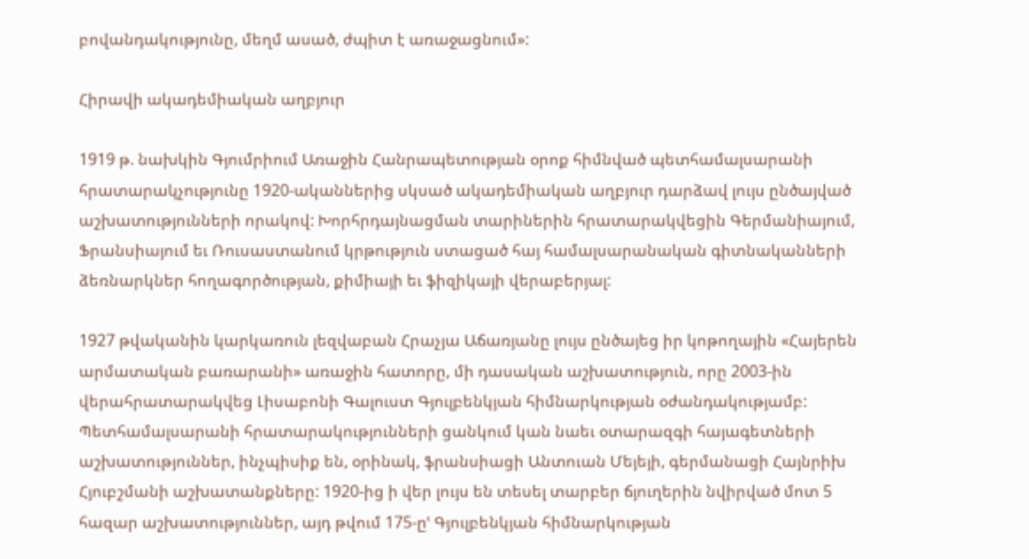բովանդակությունը, մեղմ ասած, ժպիտ է առաջացնում»:

Հիրավի ակադեմիական աղբյուր

1919 թ. նախկին Գյումրիում Առաջին Հանրապետության օրոք հիմնված պետհամալսարանի հրատարակչությունը 1920-ականներից սկսած ակադեմիական աղբյուր դարձավ լույս ընծայված աշխատությունների որակով: Խորհրդայնացման տարիներին հրատարակվեցին Գերմանիայում, Ֆրանսիայում եւ Ռուսաստանում կրթություն ստացած հայ համալսարանական գիտնականների ձեռնարկներ հողագործության, քիմիայի եւ ֆիզիկայի վերաբերյալ:

1927 թվականին կարկառուն լեզվաբան Հրաչյա Աճառյանը լույս ընծայեց իր կոթողային «Հայերեն արմատական բառարանի» առաջին հատորը, մի դասական աշխատություն, որը 2003-ին վերահրատարակվեց Լիսաբոնի Գալուստ Գյուլբենկյան հիմնարկության օժանդակությամբ: Պետհամալսարանի հրատարակությունների ցանկում կան նաեւ օտարազգի հայագետների աշխատություններ, ինչպիսիք են, օրինակ, ֆրանսիացի Անտուան Մեյեյի, գերմանացի Հայնրիխ Հյուբշմանի աշխատանքները: 1920-ից ի վեր լույս են տեսել տարբեր ճյուղերին նվիրված մոտ 5 հազար աշխատություններ, այդ թվում 175-ըՙ Գյուլբենկյան հիմնարկության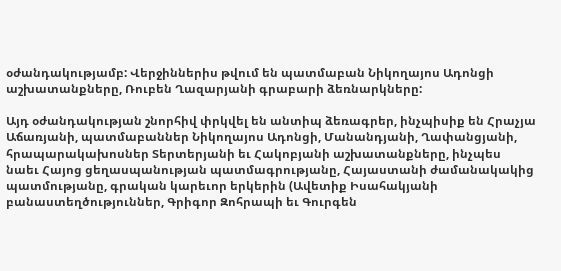օժանդակությամբ: Վերջիններիս թվում են պատմաբան Նիկողայոս Ադոնցի աշխատանքները, Ռուբեն Ղազարյանի գրաբարի ձեռնարկները:

Այդ օժանդակության շնորհիվ փրկվել են անտիպ ձեռագրեր, ինչպիսիք են Հրաչյա Աճառյանի, պատմաբաններ Նիկողայոս Ադոնցի, Մանանդյանի, Ղափանցյանի, հրապարակախոսներ Տերտերյանի եւ Հակոբյանի աշխատանքները, ինչպես նաեւ Հայոց ցեղասպանության պատմագրությանը, Հայաստանի ժամանակակից պատմությանը, գրական կարեւոր երկերին (Ավետիք Իսահակյանի բանաստեղծություններ, Գրիգոր Զոհրապի եւ Գուրգեն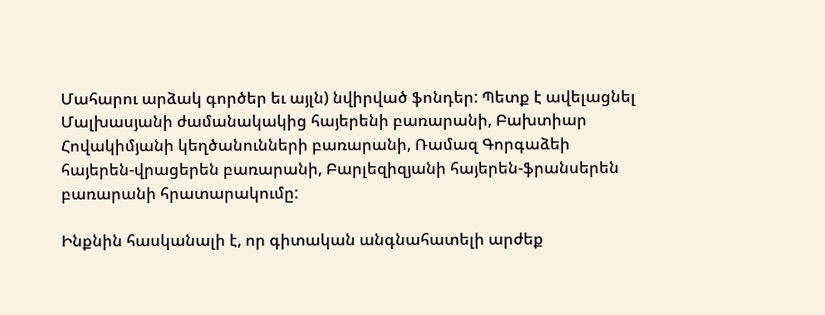Մահարու արձակ գործեր եւ այլն) նվիրված ֆոնդեր: Պետք է ավելացնել Մալխասյանի ժամանակակից հայերենի բառարանի, Բախտիար Հովակիմյանի կեղծանունների բառարանի, Ռամազ Գորգաձեի հայերեն-վրացերեն բառարանի, Բարլեզիզյանի հայերեն-ֆրանսերեն բառարանի հրատարակումը:

Ինքնին հասկանալի է, որ գիտական անգնահատելի արժեք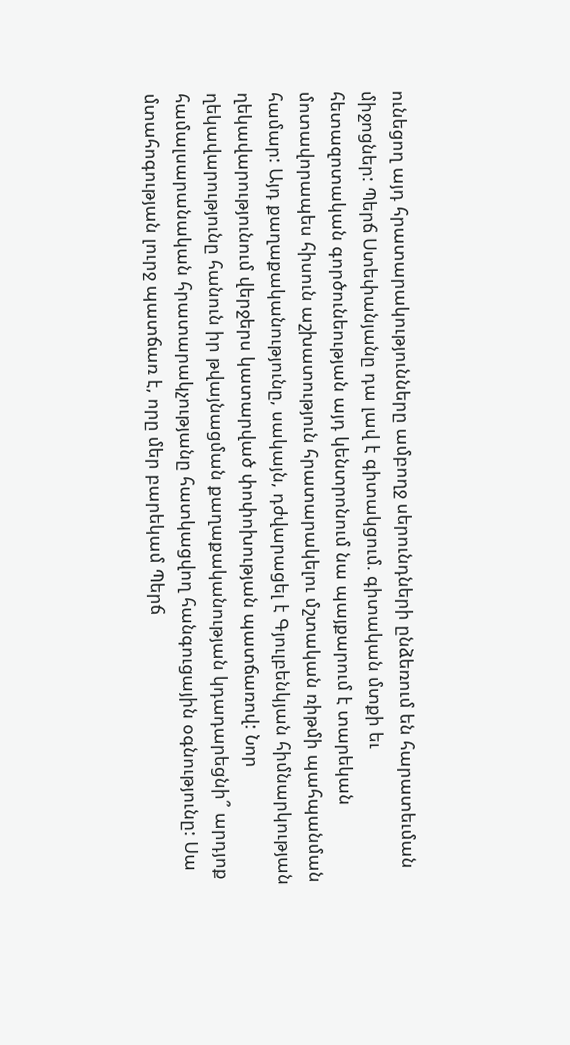ունեցող այդ հրատարակությունները ամբողջ սերունդների ընձեռում են հարատեւման միջոցներ: Պերճ Ստեփանյանը դա լավ է գիտակցում. գիտական մտքի եւ հետազոտական գործունեության այդ կենտրոնում նա պայքարում է տարեկան մոտավորապես հիսուն աշխատություն հրատարակելու մշտական ռիթմի պահպանման համար: Այդ քաղաքականությունը, սակայն, դժվարացել է Գյուլբենկյան հիմնարկության ղեկավարությունում վերջերս կատարված փոփոխության պատճառով: Նոր ղեկավարությունը հանուն իր թվայնացման քաղաքականության կդադարեցնի՞ արդյոք համալսարանական հրատարակչությանը հատկացվող հանգուցային օգնությունը: Սա մտահոգության լուրջ պատճառ է, որը մեր բարեկամ Պերճ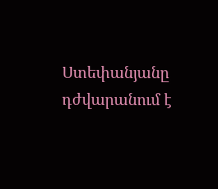Ստեփանյանը դժվարանում է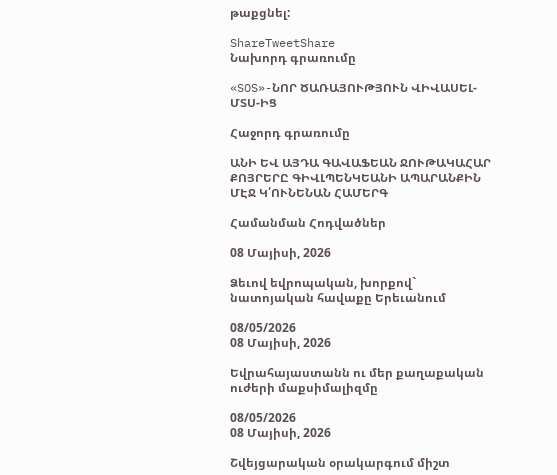թաքցնել:

ShareTweetShare
Նախորդ գրառումը

«SOS»-ՆՈՐ ԾԱՌԱՅՈՒԹՅՈՒՆ ՎԻՎԱՍԵԼ-ՄՏՍ-ԻՑ

Հաջորդ գրառումը

ԱՆԻ ԵՎ ԱՅԴԱ ԳԱՎԱՖԵԱՆ ՋՈՒԹԱԿԱՀԱՐ ՔՈՅՐԵՐԸ ԳԻՎԼՊԵՆԿԵԱՆԻ ԱՊԱՐԱՆՔԻՆ ՄԷՋ Կ՛ՈՒՆԵՆԱՆ ՀԱՄԵՐԳ

Համանման Հոդվածներ

08 Մայիսի, 2026

Ձեւով եվրոպական, խորքով` նատոյական հավաքը Երեւանում

08/05/2026
08 Մայիսի, 2026

Եվրահայաստանն ու մեր քաղաքական ուժերի մաքսիմալիզմը

08/05/2026
08 Մայիսի, 2026

Շվեյցարական օրակարգում միշտ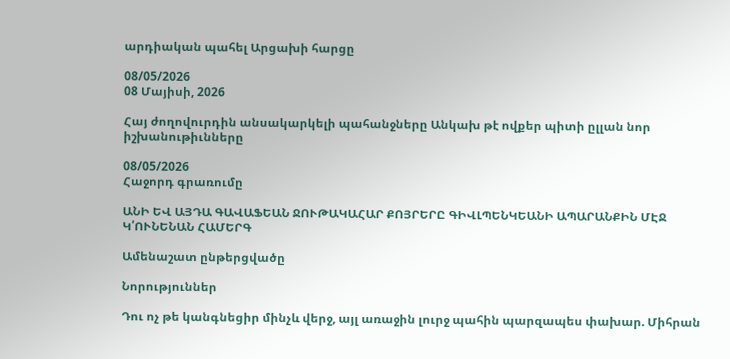արդիական պահել Արցախի հարցը

08/05/2026
08 Մայիսի, 2026

Հայ ժողովուրդին անսակարկելի պահանջները Անկախ թէ ովքեր պիտի ըլլան նոր իշխանութիւնները

08/05/2026
Հաջորդ գրառումը

ԱՆԻ ԵՎ ԱՅԴԱ ԳԱՎԱՖԵԱՆ ՋՈՒԹԱԿԱՀԱՐ ՔՈՅՐԵՐԸ ԳԻՎԼՊԵՆԿԵԱՆԻ ԱՊԱՐԱՆՔԻՆ ՄԷՋ Կ՛ՈՒՆԵՆԱՆ ՀԱՄԵՐԳ

Ամենաշատ ընթերցվածը

Նորություններ

Դու ոչ թե կանգնեցիր մինչև վերջ, այլ առաջին լուրջ պահին պարզապես փախար. Միհրան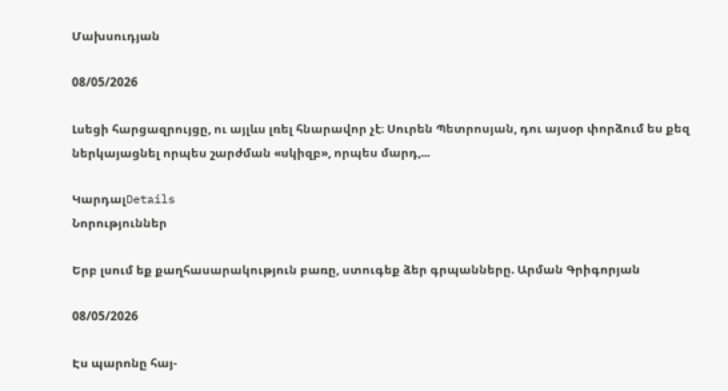Մախսուդյան

08/05/2026

Լսեցի հարցազրույցը, ու այլևս լռել հնարավոր չէ։ Սուրեն Պետրոսյան, դու այսօր փորձում ես քեզ ներկայացնել որպես շարժման «սկիզբ», որպես մարդ,...

ԿարդալDetails
Նորություններ

Երբ լսում եք քաղհասարակություն բառը, ստուգեք ձեր գրպանները. Արման Գրիգորյան

08/05/2026

Էս պարոնը հայ-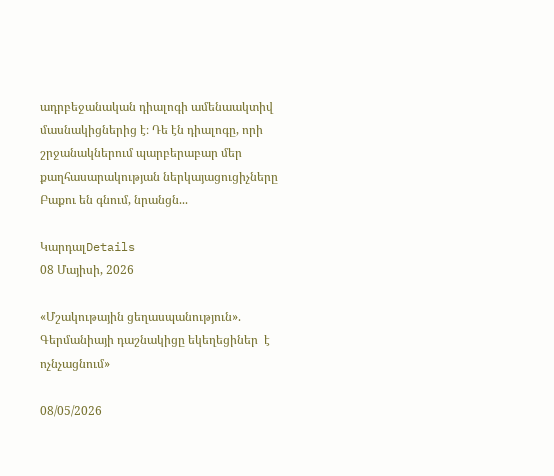ադրբեջանական դիալոգի ամենաակտիվ մասնակիցներից է։ Դե էն դիալոգը, որի շրջանակներում պարբերաբար մեր քաղհասարակության ներկայացուցիչները Բաքու են գնում, նրանցն...

ԿարդալDetails
08 Մայիսի, 2026

«Մշակութային ցեղասպանություն». Գերմանիայի դաշնակիցը եկեղեցիներ  է ոչնչացնում»

08/05/2026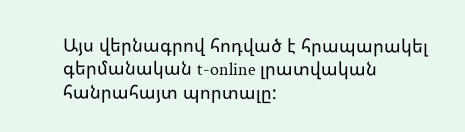Այս վերնագրով հոդված է հրապարակել գերմանական t-online լրատվական հանրահայտ պորտալը: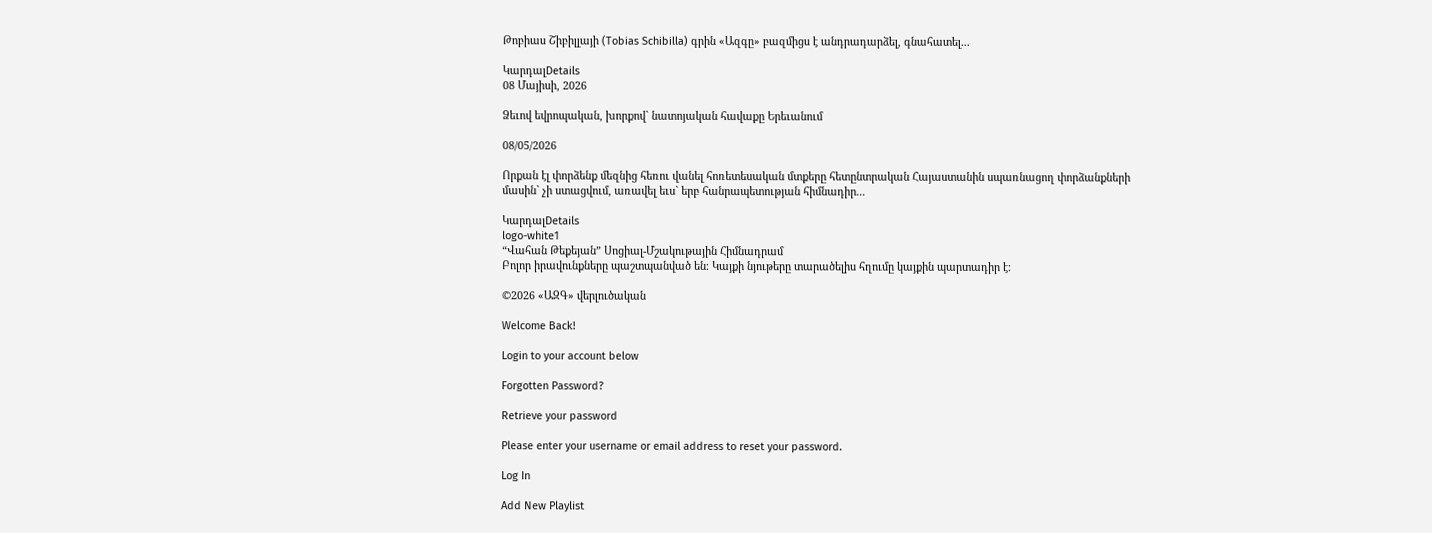Թոբիաս Շիբիլլայի (Tobias Schibilla) գրին «Ազգը» բազմիցս է անդրադարձել, գնահատել...

ԿարդալDetails
08 Մայիսի, 2026

Ձեւով եվրոպական, խորքով` նատոյական հավաքը Երեւանում

08/05/2026

Որքան էլ փորձենք մեզնից հեռու վանել հոռետեսական մտքերը հետընտրական Հայաստանին սպառնացող փորձանքների մասին` չի ստացվում, առավել եւս` երբ հանրապետության հիմնադիր...

ԿարդալDetails
logo-white1
“Վահան Թեքեյան” Սոցիալ-Մշակութային Հիմնադրամ
Բոլոր իրավունքները պաշտպանված են։ Կայքի նյութերը տարածելիս հղումը կայքին պարտադիր է։

©2026 «ԱԶԳ» վերլուծական

Welcome Back!

Login to your account below

Forgotten Password?

Retrieve your password

Please enter your username or email address to reset your password.

Log In

Add New Playlist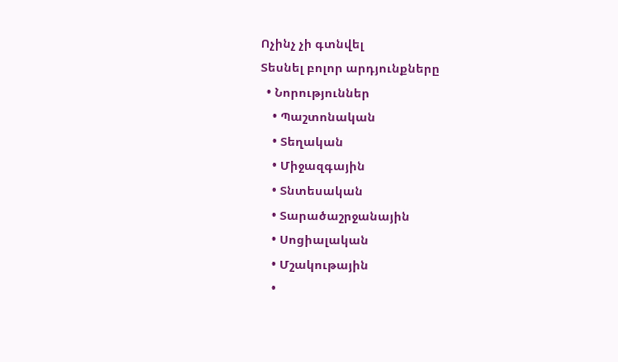Ոչինչ չի գտնվել
Տեսնել բոլոր արդյունքները
  • Նորություններ
    • Պաշտոնական
    • Տեղական
    • Միջազգային
    • Տնտեսական
    • Տարածաշրջանային
    • Սոցիալական
    • Մշակութային
    •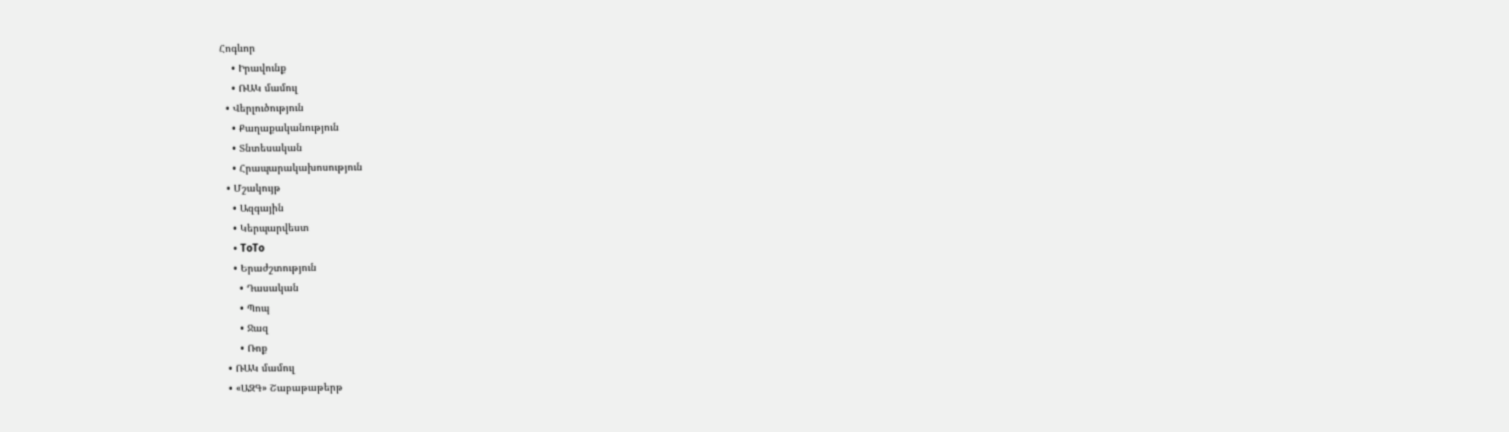Հոգևոր
    • Իրավունք
    • ՌԱԿ մամուլ
  • Վերլուծություն
    • Քաղաքականություն
    • Տնտեսական
    • Հրապարակախոսություն
  • Մշակույթ
    • Ազգային
    • Կերպարվեստ
    • ToTo
    • Երաժշտություն
      • Դասական
      • Պոպ
      • Ջազ
      • Ռոք
  • ՌԱԿ մամուլ
  • «ԱԶԳ» Շաբաթաթերթ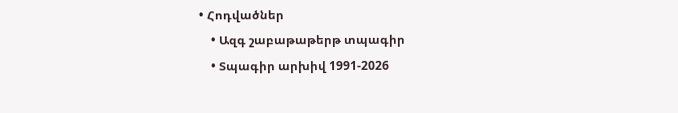• Հոդվածներ
    • Ազգ շաբաթաթերթ տպագիր
    • Տպագիր արխիվ 1991-2026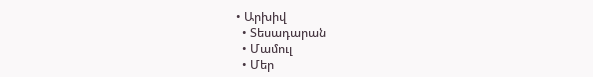• Արխիվ
  • Տեսադարան
  • Մամուլ
  • Մեր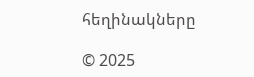հեղինակները

© 2025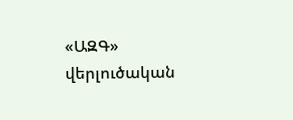«ԱԶԳ» վերլուծական